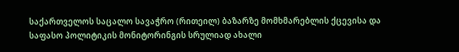საქართველოს საცალო სავაჭრო (რითეილ) ბაზარზე მომხმარებლის ქცევისა და საფასო პოლიტიკის მონიტორინგის სრულიად ახალი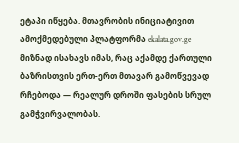ეტაპი იწყება. მთავრობის ინიციატივით ამოქმედებული პლატფორმა ekalata.gov.ge მიზნად ისახავს იმას, რაც აქამდე ქართული ბაზრისთვის ერთ-ერთ მთავარ გამოწვევად რჩებოდა — რეალურ დროში ფასების სრულ გამჭვირვალობას.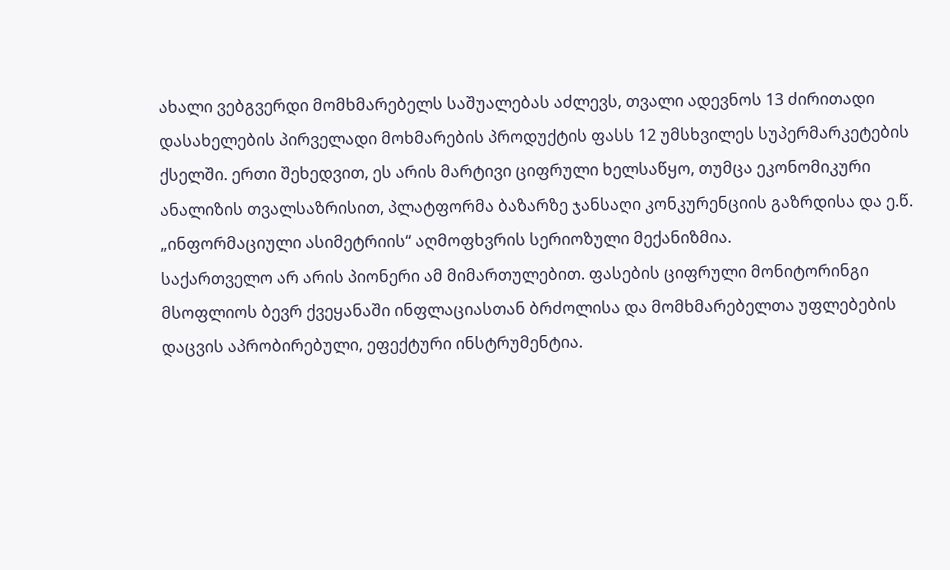ახალი ვებგვერდი მომხმარებელს საშუალებას აძლევს, თვალი ადევნოს 13 ძირითადი დასახელების პირველადი მოხმარების პროდუქტის ფასს 12 უმსხვილეს სუპერმარკეტების ქსელში. ერთი შეხედვით, ეს არის მარტივი ციფრული ხელსაწყო, თუმცა ეკონომიკური ანალიზის თვალსაზრისით, პლატფორმა ბაზარზე ჯანსაღი კონკურენციის გაზრდისა და ე.წ. „ინფორმაციული ასიმეტრიის“ აღმოფხვრის სერიოზული მექანიზმია.
საქართველო არ არის პიონერი ამ მიმართულებით. ფასების ციფრული მონიტორინგი მსოფლიოს ბევრ ქვეყანაში ინფლაციასთან ბრძოლისა და მომხმარებელთა უფლებების დაცვის აპრობირებული, ეფექტური ინსტრუმენტია.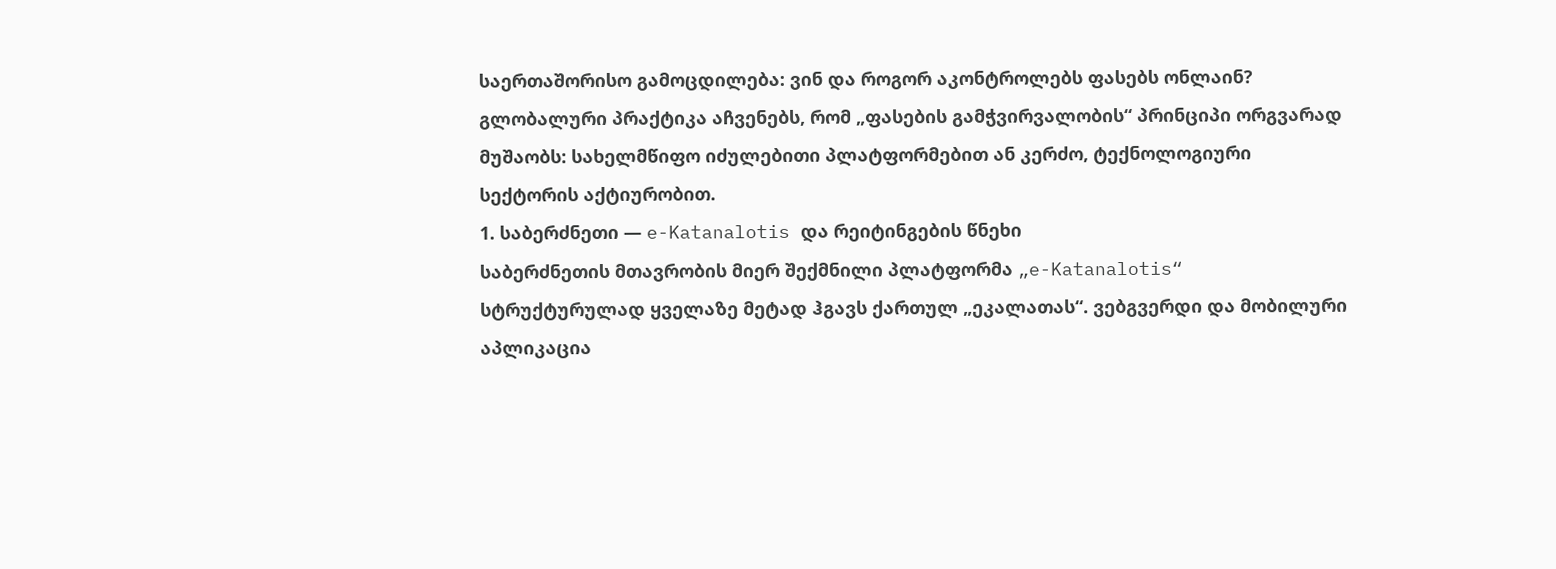საერთაშორისო გამოცდილება: ვინ და როგორ აკონტროლებს ფასებს ონლაინ?
გლობალური პრაქტიკა აჩვენებს, რომ „ფასების გამჭვირვალობის“ პრინციპი ორგვარად მუშაობს: სახელმწიფო იძულებითი პლატფორმებით ან კერძო, ტექნოლოგიური სექტორის აქტიურობით.
1. საბერძნეთი — e-Katanalotis და რეიტინგების წნეხი
საბერძნეთის მთავრობის მიერ შექმნილი პლატფორმა „e-Katanalotis“ სტრუქტურულად ყველაზე მეტად ჰგავს ქართულ „ეკალათას“. ვებგვერდი და მობილური აპლიკაცია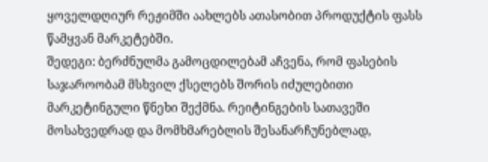ყოველდღიურ რეჟიმში აახლებს ათასობით პროდუქტის ფასს წამყვან მარკეტებში.
შედეგი: ბერძნულმა გამოცდილებამ აჩვენა, რომ ფასების საჯაროობამ მსხვილ ქსელებს შორის იძულებითი მარკეტინგული წნეხი შექმნა. რეიტინგების სათავეში მოსახვედრად და მომხმარებლის შესანარჩუნებლად,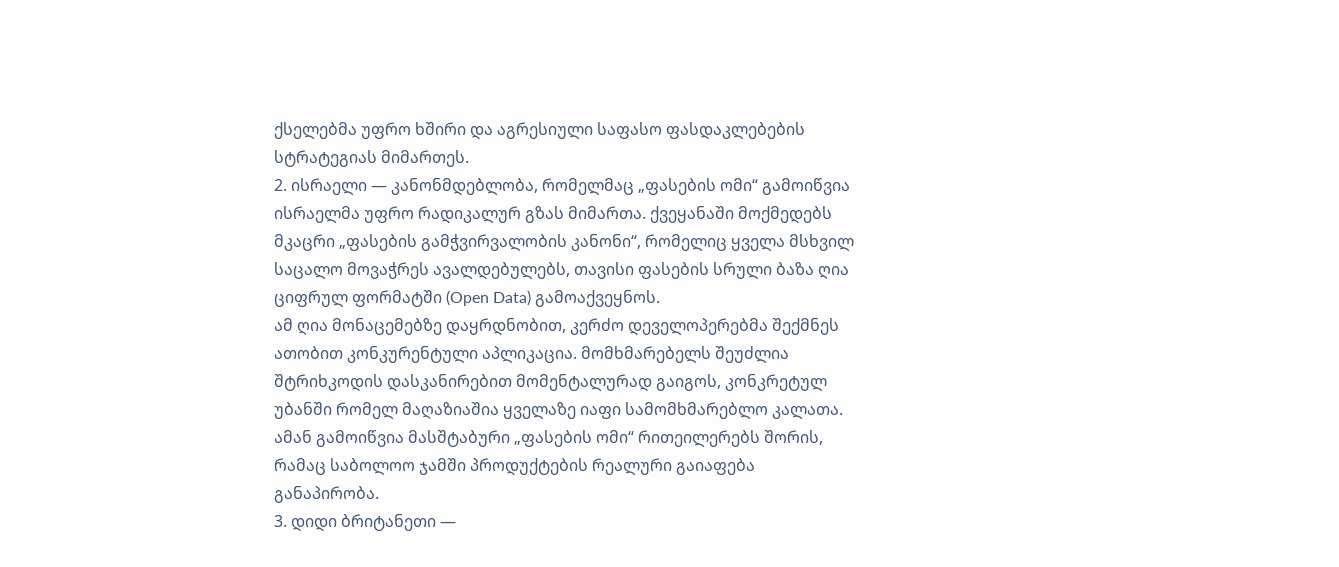ქსელებმა უფრო ხშირი და აგრესიული საფასო ფასდაკლებების სტრატეგიას მიმართეს.
2. ისრაელი — კანონმდებლობა, რომელმაც „ფასების ომი“ გამოიწვია
ისრაელმა უფრო რადიკალურ გზას მიმართა. ქვეყანაში მოქმედებს მკაცრი „ფასების გამჭვირვალობის კანონი“, რომელიც ყველა მსხვილ საცალო მოვაჭრეს ავალდებულებს, თავისი ფასების სრული ბაზა ღია ციფრულ ფორმატში (Open Data) გამოაქვეყნოს.
ამ ღია მონაცემებზე დაყრდნობით, კერძო დეველოპერებმა შექმნეს ათობით კონკურენტული აპლიკაცია. მომხმარებელს შეუძლია შტრიხკოდის დასკანირებით მომენტალურად გაიგოს, კონკრეტულ უბანში რომელ მაღაზიაშია ყველაზე იაფი სამომხმარებლო კალათა. ამან გამოიწვია მასშტაბური „ფასების ომი“ რითეილერებს შორის, რამაც საბოლოო ჯამში პროდუქტების რეალური გაიაფება განაპირობა.
3. დიდი ბრიტანეთი —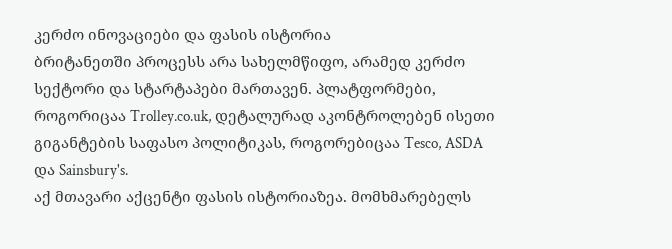კერძო ინოვაციები და ფასის ისტორია
ბრიტანეთში პროცესს არა სახელმწიფო, არამედ კერძო სექტორი და სტარტაპები მართავენ. პლატფორმები, როგორიცაა Trolley.co.uk, დეტალურად აკონტროლებენ ისეთი გიგანტების საფასო პოლიტიკას, როგორებიცაა Tesco, ASDA და Sainsbury's.
აქ მთავარი აქცენტი ფასის ისტორიაზეა. მომხმარებელს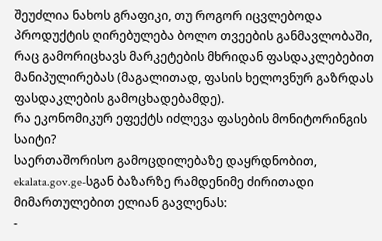შეუძლია ნახოს გრაფიკი, თუ როგორ იცვლებოდა პროდუქტის ღირებულება ბოლო თვეების განმავლობაში, რაც გამორიცხავს მარკეტების მხრიდან ფასდაკლებებით მანიპულირებას (მაგალითად, ფასის ხელოვნურ გაზრდას ფასდაკლების გამოცხადებამდე).
რა ეკონომიკურ ეფექტს იძლევა ფასების მონიტორინგის საიტი?
საერთაშორისო გამოცდილებაზე დაყრდნობით, ekalata.gov.ge-სგან ბაზარზე რამდენიმე ძირითადი მიმართულებით ელიან გავლენას:
-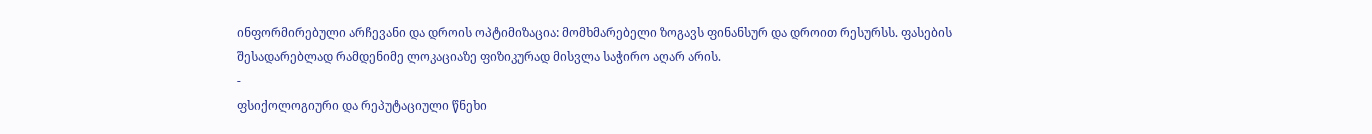ინფორმირებული არჩევანი და დროის ოპტიმიზაცია: მომხმარებელი ზოგავს ფინანსურ და დროით რესურსს. ფასების შესადარებლად რამდენიმე ლოკაციაზე ფიზიკურად მისვლა საჭირო აღარ არის.
-
ფსიქოლოგიური და რეპუტაციული წნეხი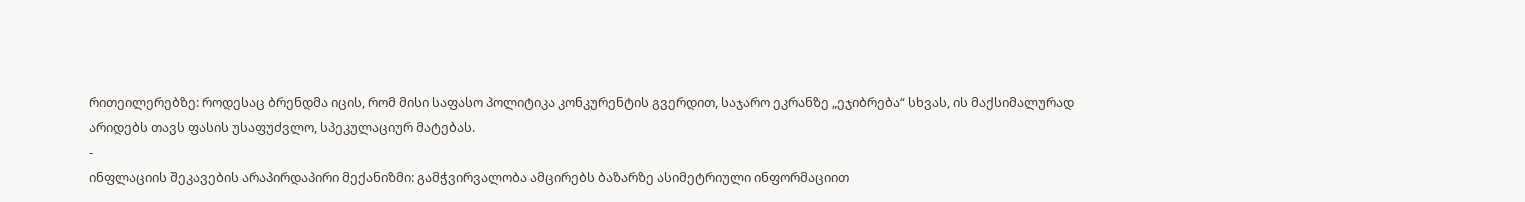რითეილერებზე: როდესაც ბრენდმა იცის, რომ მისი საფასო პოლიტიკა კონკურენტის გვერდით, საჯარო ეკრანზე „ეჯიბრება“ სხვას, ის მაქსიმალურად არიდებს თავს ფასის უსაფუძვლო, სპეკულაციურ მატებას.
-
ინფლაციის შეკავების არაპირდაპირი მექანიზმი: გამჭვირვალობა ამცირებს ბაზარზე ასიმეტრიული ინფორმაციით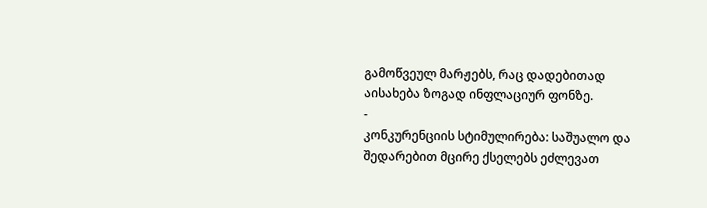გამოწვეულ მარჟებს, რაც დადებითად აისახება ზოგად ინფლაციურ ფონზე.
-
კონკურენციის სტიმულირება: საშუალო და შედარებით მცირე ქსელებს ეძლევათ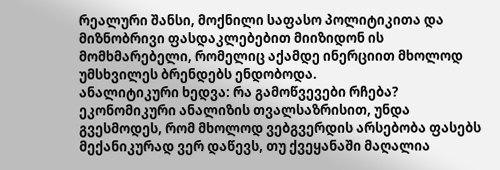რეალური შანსი, მოქნილი საფასო პოლიტიკითა და მიზნობრივი ფასდაკლებებით მიიზიდონ ის მომხმარებელი, რომელიც აქამდე ინერციით მხოლოდ უმსხვილეს ბრენდებს ენდობოდა.
ანალიტიკური ხედვა: რა გამოწვევები რჩება?
ეკონომიკური ანალიზის თვალსაზრისით, უნდა გვესმოდეს, რომ მხოლოდ ვებგვერდის არსებობა ფასებს მექანიკურად ვერ დაწევს, თუ ქვეყანაში მაღალია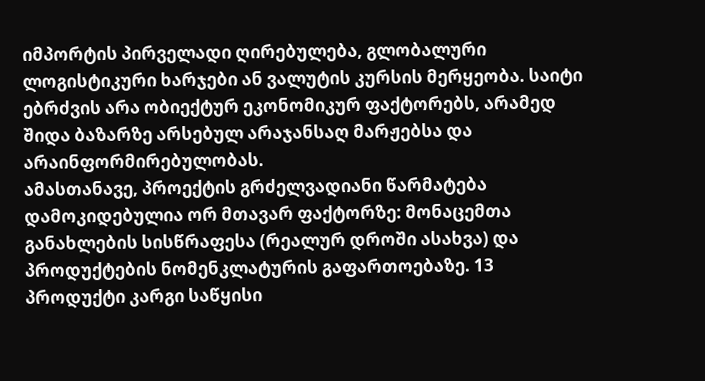იმპორტის პირველადი ღირებულება, გლობალური ლოგისტიკური ხარჯები ან ვალუტის კურსის მერყეობა. საიტი ებრძვის არა ობიექტურ ეკონომიკურ ფაქტორებს, არამედ შიდა ბაზარზე არსებულ არაჯანსაღ მარჟებსა და არაინფორმირებულობას.
ამასთანავე, პროექტის გრძელვადიანი წარმატება დამოკიდებულია ორ მთავარ ფაქტორზე: მონაცემთა განახლების სისწრაფესა (რეალურ დროში ასახვა) და პროდუქტების ნომენკლატურის გაფართოებაზე. 13 პროდუქტი კარგი საწყისი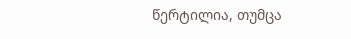წერტილია, თუმცა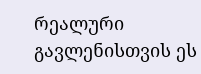რეალური გავლენისთვის ეს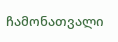ჩამონათვალი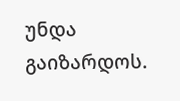უნდა გაიზარდოს.